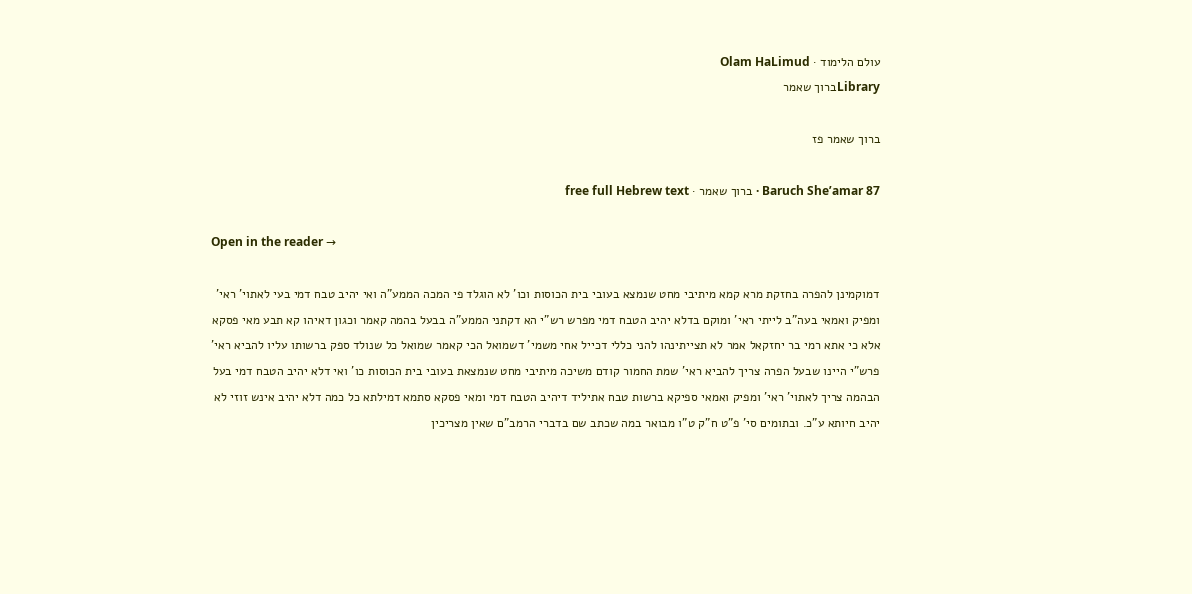עולם הלימוד · Olam HaLimud
Libraryברוך שאמר

ברוך שאמר פז

Baruch She’amar 87 · ברוך שאמר · free full Hebrew text

Open in the reader →

דמוקמינן להפרה בחזקת מרא קמא מיתיבי מחט שנמצא בעובי בית הכוסות וכו' לא הוגלד פי המכה הממע"ה ואי יהיב טבח דמי בעי לאתוי' ראי' ומפיק ואמאי בעה"ב לייתי ראי' ומוקם בדלא יהיב הטבח דמי מפרש רש"י הא דקתני הממע"ה בבעל בהמה קאמר וכגון דאיהו קא תבע מאי פסקא אלא כי אתא רמי בר יחזקאל אמר לא תצייתינהו להני כללי דכייל אחי משמי' דשמואל הכי קאמר שמואל כל שנולד ספק ברשותו עליו להביא ראי' פרש"י היינו שבעל הפרה צריך להביא ראי' שמת החמור קודם משיכה מיתיבי מחט שנמצאת בעובי בית הכוסות כו' ואי דלא יהיב הטבח דמי בעל הבהמה צריך לאתוי' ראי' ומפיק ואמאי ספיקא ברשות טבח אתיליד דיהיב הטבח דמי ומאי פסקא סתמא דמילתא כל כמה דלא יהיב אינש זוזי לא יהיב חיותא ע"כ. ובתומים סי' פ"ט ח"ק ט"ו מבואר במה שכתב שם בדברי הרמב"ם שאין מצריכין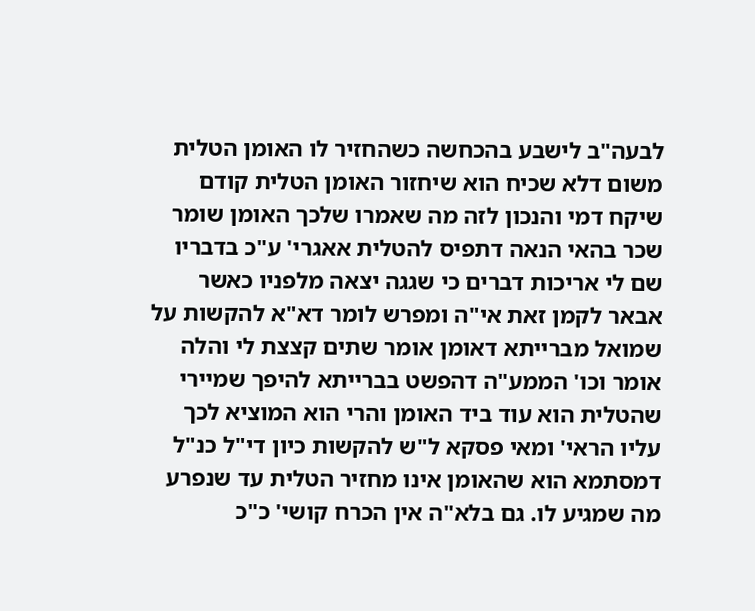לבעה"ב לישבע בהכחשה כשהחזיר לו האומן הטלית משום דלא שכיח הוא שיחזור האומן הטלית קודם שיקח דמי והנכון לזה מה שאמרו שלכך האומן שומר שכר בהאי הנאה דתפיס להטלית אאגרי' ע"כ בדבריו שם לי אריכות דברים כי שגגה יצאה מלפניו כאשר אבאר לקמן זאת אי"ה ומפרש לומר דא"א להקשות על שמואל מברייתא דאומן אומר שתים קצצת לי והלה אומר וכו' הממע"ה דהפשט בברייתא להיפך שמיירי שהטלית הוא עוד ביד האומן והרי הוא המוציא לכך עליו הראי' ומאי פסקא ל"ש להקשות כיון די"ל כנ"ל דמסתמא הוא שהאומן אינו מחזיר הטלית עד שנפרע מה שמגיע לו. גם בלא"ה אין הכרח קושי' כ"כ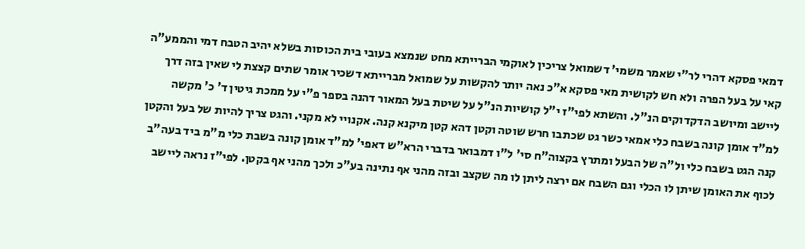דמאי פסקא דהרי לר"י שאמר משמי' דשמואל צריכין לאוקמי הברייתא מחט שנמצא בעובי בית הכוסות בשלא יהיב הטבח דמי והממע"ה קאי על בעל הפרה ולא חש לקושית מאי פסקא א"כ נאה יותר להקשות על שמואל מברייתא דשכיר אומר שתים קצצת לי שאין בזה דרך ליישב ומיושב הדקדוקים הנ"ל. והשתא לפי"ז י"ל קושיות הנ"ל על שיטת בעל המאור דהנה בספר פ"י על ממכת גיטין ד' כ' מקשה למ"ד אומן קונה בשבח כלי אמאי כשר גט שכתבו חרש שוטה וקטן דהא קטן מיקנא קנה. אקנויי לא מקני. והגט צריך להיות של בעל והקטן קנה הגט בשבח כלי ול"ה של הבעל ומתרץ בקצוה"ח סי' ל"ו דמבואר בדברי הרא"ש דאפי' למ"ד אומן קונה בשבת כלי מ"מ ביד בעה"ב לכוף את האומן שיתן לו הכלי וגם השבח אם ירצה ליתן לו מה שקצב ובזה מהני אף נתינה בע"כ ולכך מהני אף בקטן. לפי"ז נראה ליישב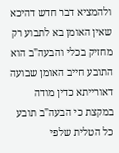ולהמציא דבר חדש דהיכא שאין האומן בא לתבוע רק מחזיק בכלי והבעה"ב הוא התובע חייב האומן שבועה דאורייתא כדין מודה במקצת כי הבעה"ב תובע כל הטלית שלפי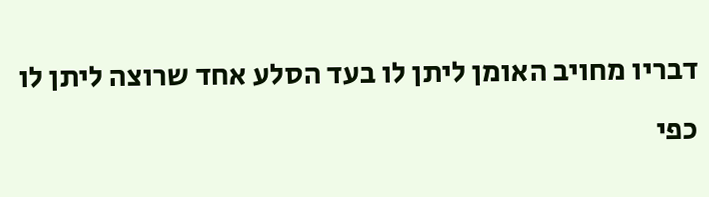דבריו מחויב האומן ליתן לו בעד הסלע אחד שרוצה ליתן לו כפי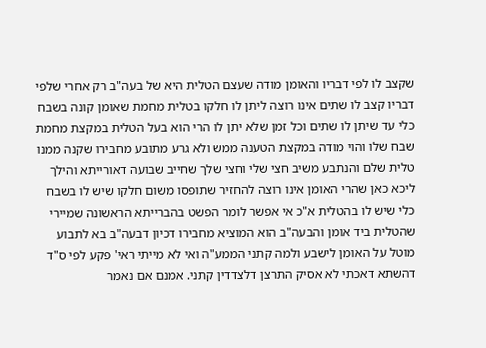שקצב לו לפי דבריו והאומן מודה שעצם הטלית היא של בעה"ב רק אחרי שלפי דבריו קצב לו שתים אינו רוצה ליתן לו חלקו בטלית מחמת שאומן קונה בשבח כלי עד שיתן לו שתים וכל זמן שלא יתן לו הרי הוא בעל הטלית במקצת מחמת שבח שלו והוי מודה במקצת הטענה ממש ולא גרע מתובע מחבירו שקנה ממנו טלית שלם והנתבע משיב חצי שלי וחצי שלך שחייב שבועה דאורייתא והילך ליכא כאן שהרי האומן אינו רוצה להחזיר שתופסו משום חלקו שיש לו בשבח כלי שיש לו בהטלית א"כ אי אפשר לומר הפשט בהברייתא הראשונה שמיירי שהטלית ביד אומן והבעה"ב הוא המוציא מחבירו דכיון דבעה"ב בא לתבוע מוטל על האומן לישבע ולמה קתני הממע"ה ואי לא מייתי ראי' פקע לפי ס"ד דהשתא דאכתי לא אסיק התרצן דלצדדין קתני. אמנם אם נאמר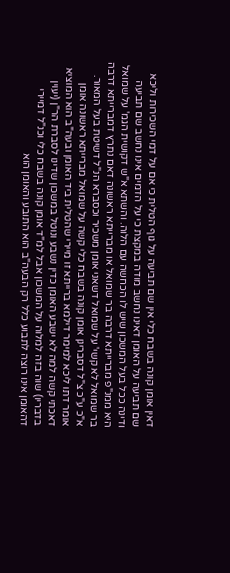דאין אומן קונה בשבח כלי אין שם תביעה על גוף הטלית כי אם על דמי השכירות וליכא שם תביעה על האומן דאינו נחשב מודה במקצת כי על הדמים אינו נחשב שם תביעה ודינה ככל בעל המשכון שיש לו הכחשה עם הלוה. והשתא א"ש דקושית הגמ' על שמואל היא ממנ"פ מברייתא דרבה בר שמואל או מברייתא ראשונה דאם נתרץ דמברייתא דרבה בר שמואל לא קשי' על שמואל דשאני אומן משכיר וכסברא הנ"ל דשיטת בעל המאור. א"כ ע"כ צ"ל דסברינן אומן קונה בשבח כלי קשה על שמואל מברייתא ראשונה אומן אומר דתו ליכא למימר דילמא ברייתא זו מיירי שהטלית ביד האומן ובעה"ב הוא המוציא דאכתי קשה למה לא ישבע האומן כדין נשבע ונוטל במשכון שדינו לסברת הר"ן (יעוין בדבריו) שוה בזה למלוה על המשכון אבל למ"ד אומן קונה בשבח כלי וכנ"ל דמיירי דהאומן אינו רוצה לתבוע כלל רק הבעה"ב הוא התובע והאומן הוא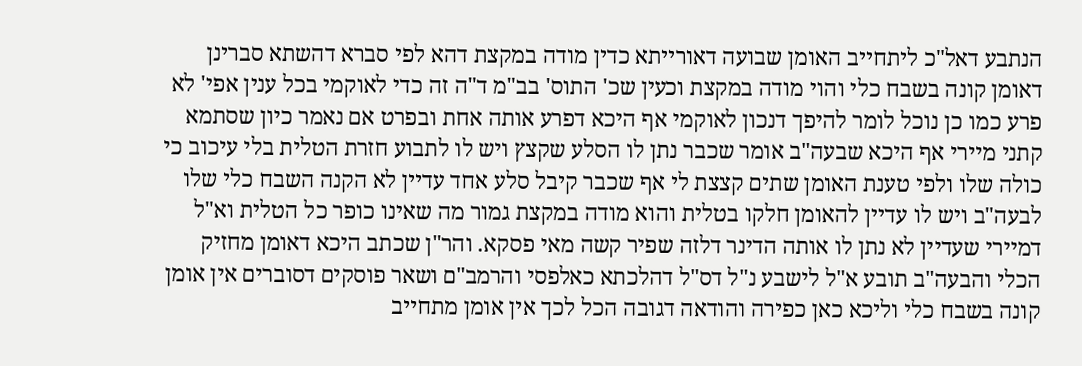הנתבע דאל"כ ליתחייב האומן שבועה דאורייתא כדין מודה במקצת דהא לפי סברא דהשתא סברינן דאומן קונה בשבח כלי והוי מודה במקצת וכעין שכ' התוס' בב"מ ד"ה זה כדי לאוקמי בכל ענין אפי' לא פרע כמו כן נוכל לומר להיפך דנכון לאוקמי אף היכא דפרע אותה אחת ובפרט אם נאמר כיון שסתמא קתני מיירי אף היכא שבעה"ב אומר שכבר נתן לו הסלע שקצץ ויש לו לתבוע חזרת הטלית בלי עיכוב כי כולה שלו ולפי טענת האומן שתים קצצת לי אף שכבר קיבל סלע אחד עדיין לא הקנה השבח כלי שלו לבעה"ב ויש לו עדיין להאומן חלקו בטלית והוא מודה במקצת גמור מה שאינו כופר כל הטלית וא"ל דמיירי שעדיין לא נתן לו אותה הדינר דלזה שפיר קשה מאי פסקא. והר"ן שכתב היכא דאומן מחזיק הכלי והבעה"ב תובע א"ל לישבע נ"ל דס"ל דהלכתא כאלפסי והרמב"ם ושאר פוסקים דסוברים אין אומן קונה בשבח כלי וליכא כאן כפירה והודאה דגובה הכל לכך אין אומן מתחייב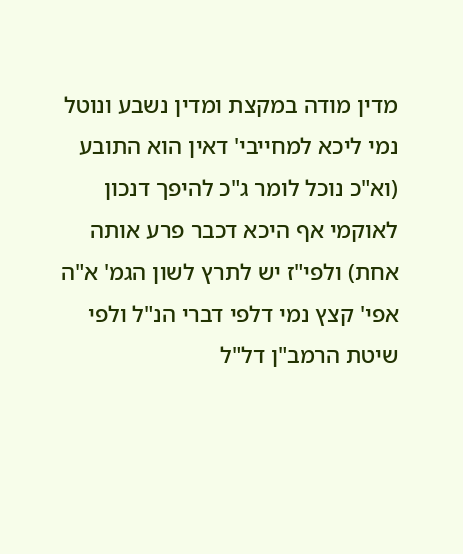מדין מודה במקצת ומדין נשבע ונוטל נמי ליכא למחייבי' דאין הוא התובע (וא"כ נוכל לומר ג"כ להיפך דנכון לאוקמי אף היכא דכבר פרע אותה אחת) ולפי"ז יש לתרץ לשון הגמ' א"ה אפי' קצץ נמי דלפי דברי הנ"ל ולפי שיטת הרמב"ן דל"ל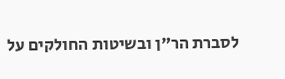לסברת הר"ן ובשיטות החולקים על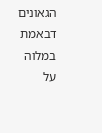הגאונים דבאמת במלוה על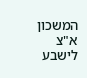המשכון א"צ לישבע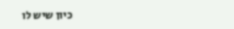כיון שיש לו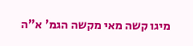מיגו קשה מאי מקשה הגמ' א"ה